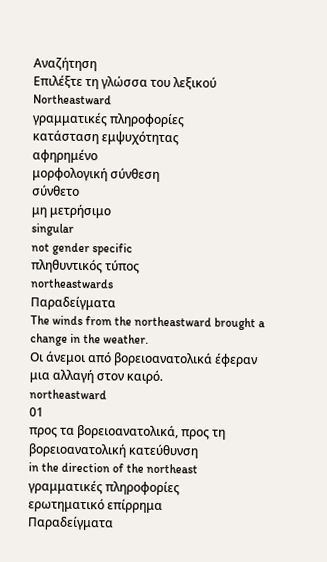Αναζήτηση
Επιλέξτε τη γλώσσα του λεξικού
Northeastward
γραμματικές πληροφορίες
κατάσταση εμψυχότητας
αφηρημένο
μορφολογική σύνθεση
σύνθετο
μη μετρήσιμο
singular
not gender specific
πληθυντικός τύπος
northeastwards
Παραδείγματα
The winds from the northeastward brought a change in the weather.
Οι άνεμοι από βορειοανατολικά έφεραν μια αλλαγή στον καιρό.
northeastward
01
προς τα βορειοανατολικά, προς τη βορειοανατολική κατεύθυνση
in the direction of the northeast
γραμματικές πληροφορίες
ερωτηματικό επίρρημα
Παραδείγματα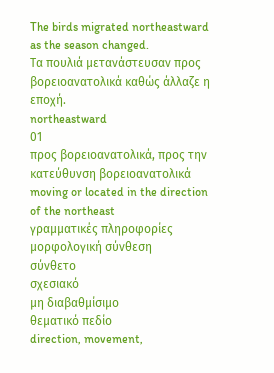The birds migrated northeastward as the season changed.
Τα πουλιά μετανάστευσαν προς βορειοανατολικά καθώς άλλαζε η εποχή.
northeastward
01
προς βορειοανατολικά, προς την κατεύθυνση βορειοανατολικά
moving or located in the direction of the northeast
γραμματικές πληροφορίες
μορφολογική σύνθεση
σύνθετο
σχεσιακό
μη διαβαθμίσιμο
θεματικό πεδίο
direction, movement,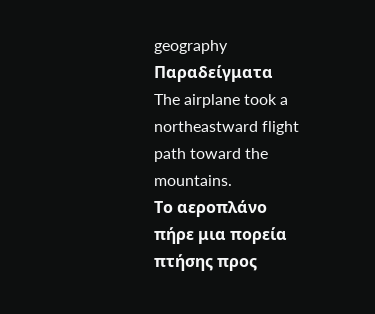geography
Παραδείγματα
The airplane took a northeastward flight path toward the mountains.
Το αεροπλάνο πήρε μια πορεία πτήσης προς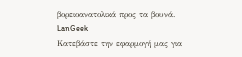βορειοανατολικά προς τα βουνά.
LanGeek
Κατεβάστε την εφαρμογή μας για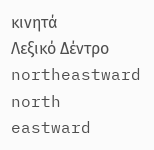κινητά
Λεξικό Δέντρο
northeastward
north
eastward